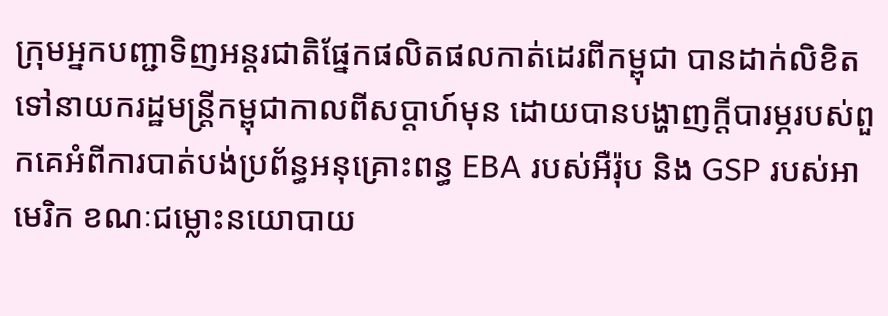ក្រុមអ្នកបញ្ជាទិញអន្តរជាតិផ្នែកផលិតផលកាត់ដេរពីកម្ពុជា បានដាក់លិខិតទៅនាយករដ្ឋមន្ត្រីកម្ពុជាកាលពីសប្តាហ៍មុន ដោយបានបង្ហាញក្ដីបារម្ភរបស់ពួកគេអំពីការបាត់បង់ប្រព័ន្ធអនុគ្រោះពន្ធ EBA របស់អឺរ៉ុប និង GSP របស់អាមេរិក ខណៈជម្លោះនយោបាយ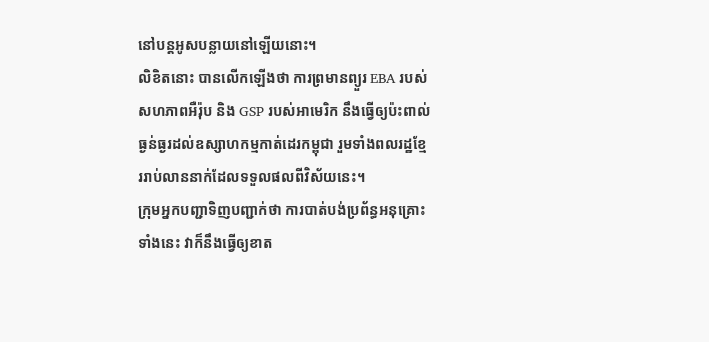នៅបន្តអូសបន្លាយនៅឡើយនោះ។
លិខិតនោះ បានលើកឡើងថា ការព្រមានព្យួរ EBA របស់សហភាពអឺរ៉ុប និង GSP របស់អាមេរិក នឹងធ្វើឲ្យប៉ះពាល់ធ្ងន់ធ្ងរដល់ឧស្សាហកម្មកាត់ដេរកម្ពុជា រួមទាំងពលរដ្ឋខ្មែររាប់លាននាក់ដែលទទួលផលពីវិស័យនេះ។
ក្រុមអ្នកបញ្ជាទិញបញ្ជាក់ថា ការបាត់បង់ប្រព័ន្ធអនុគ្រោះទាំងនេះ វាក៏នឹងធ្វើឲ្យខាត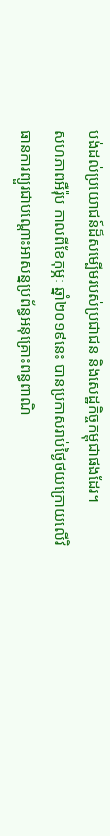បង់ដល់ប្រយោជន៍ដ៏សម្បើមរបស់ប្រជាជន និងសេដ្ឋកិច្ចកម្ពុជាផងដែរ។
សហភាពអឺរ៉ុប កាលពីខែកុម្ភៈ ឆ្នាំ២០១៩នេះ បានប្រកាសរាប់ថ្ងៃថយក្រោយលើវិធានការព្យួរជាបណ្តោះអាសន្នប្រព័ន្ធអនុគ្រោះពន្ធពាណិ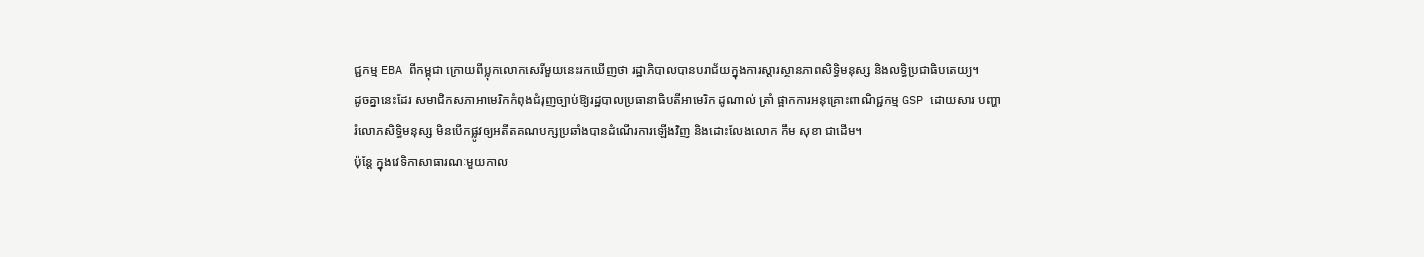ជ្ជកម្ម EBA ពីកម្ពុជា ក្រោយពីប្លុកលោកសេរីមួយនេះរកឃើញថា រដ្ឋាភិបាលបានបរាជ័យក្នុងការស្តារស្ថានភាពសិទ្ធិមនុស្ស និងលទ្ធិប្រជាធិបតេយ្យ។
ដូចគ្នានេះដែរ សមាជិកសភាអាមេរិកកំពុងជំរុញច្បាប់ឱ្យរដ្ឋបាលប្រធានាធិបតីអាមេរិក ដូណាល់ ត្រាំ ផ្អាកការអនុគ្រោះពាណិជ្ជកម្ម GSP ដោយសារ បញ្ហារំលោភសិទ្ធិមនុស្ស មិនបើកផ្លូវឲ្យអតីតគណបក្សប្រឆាំងបានដំណើរការឡើងវិញ និងដោះលែងលោក កឹម សុខា ជាដើម។
ប៉ុន្តែ ក្នុងវេទិកាសាធារណៈមួយកាល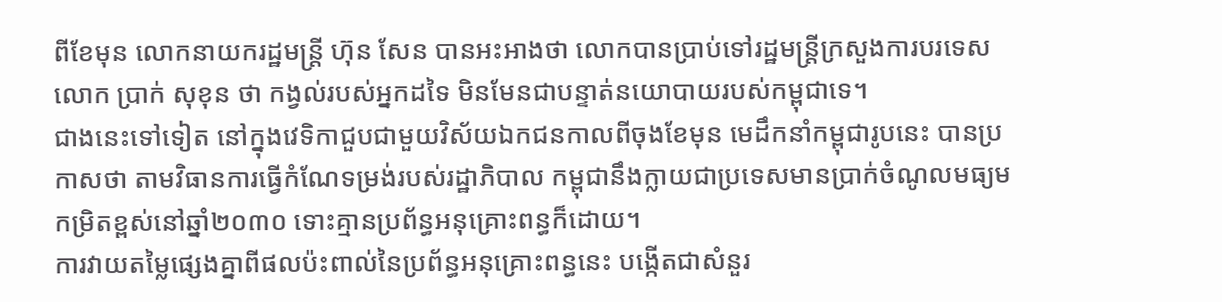ពីខែមុន លោកនាយករដ្ឋមន្ត្រី ហ៊ុន សែន បានអះអាងថា លោកបានប្រាប់ទៅរដ្ឋមន្ត្រីក្រសួងការបរទេស លោក ប្រាក់ សុខុន ថា កង្វល់របស់អ្នកដទៃ មិនមែនជាបន្ទាត់នយោបាយរបស់កម្ពុជាទេ។
ជាងនេះទៅទៀត នៅក្នុងវេទិកាជួបជាមួយវិស័យឯកជនកាលពីចុងខែមុន មេដឹកនាំកម្ពុជារូបនេះ បានប្រកាសថា តាមវិធានការធ្វើកំណែទម្រង់របស់រដ្ឋាភិបាល កម្ពុជានឹងក្លាយជាប្រទេសមានប្រាក់ចំណូលមធ្យមកម្រិតខ្ពស់នៅឆ្នាំ២០៣០ ទោះគ្មានប្រព័ន្ធអនុគ្រោះពន្ធក៏ដោយ។
ការវាយតម្លៃផ្សេងគ្នាពីផលប៉ះពាល់នៃប្រព័ន្ធអនុគ្រោះពន្ធនេះ បង្កើតជាសំនួរ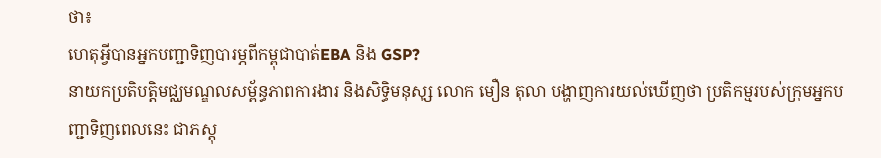ថា៖
ហេតុអ្វីបានអ្នកបញ្ជាទិញបារម្ភពីកម្ពុជាបាត់EBA និង GSP?
នាយកប្រតិបត្តិមជ្ឈមណ្ឌលសម្ព័ន្ធភាពការងារ និងសិទ្ធិមនុសុ្ស លោក មឿន តុលា បង្ហាញការយល់ឃើញថា ប្រតិកម្មរបស់ក្រុមអ្នកបញ្ជាទិញពេលនេះ ជាភស្តុ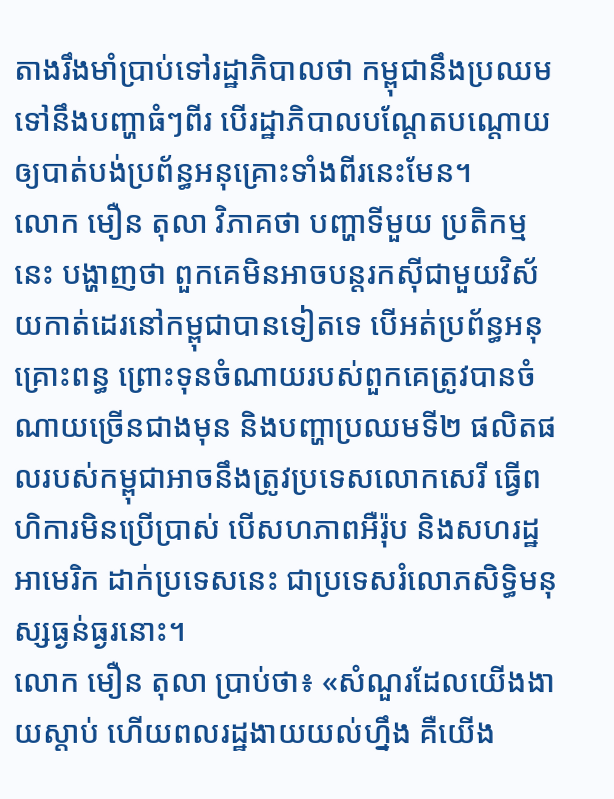តាងរឹងមាំប្រាប់ទៅរដ្ឋាភិបាលថា កម្ពុជានឹងប្រឈមទៅនឹងបញ្ហាធំៗពីរ បើរដ្ឋាភិបាលបណ្តែតបណ្តោយឲ្យបាត់បង់ប្រព័ន្ធអនុគ្រោះទាំងពីរនេះមែន។
លោក មឿន តុលា វិភាគថា បញ្ហាទីមួយ ប្រតិកម្មនេះ បង្ហាញថា ពួកគេមិនអាចបន្តរកស៊ីជាមួយវិស័យកាត់ដេរនៅកម្ពុជាបានទៀតទេ បើអត់ប្រព័ន្ធអនុគ្រោះពន្ធ ព្រោះទុនចំណាយរបស់ពួកគេត្រូវបានចំណាយច្រើនជាងមុន និងបញ្ហាប្រឈមទី២ ផលិតផលរបស់កម្ពុជាអាចនឹងត្រូវប្រទេសលោកសេរី ធ្វើពហិការមិនប្រើប្រាស់ បើសហភាពអឺរ៉ុប និងសហរដ្ឋអាមេរិក ដាក់ប្រទេសនេះ ជាប្រទេសរំលោភសិទ្ធិមនុស្សធ្ងន់ធ្ងរនោះ។
លោក មឿន តុលា ប្រាប់ថា៖ «សំណួរដែលយើងងាយស្តាប់ ហើយពលរដ្ឋងាយយល់ហ្នឹង គឺយើង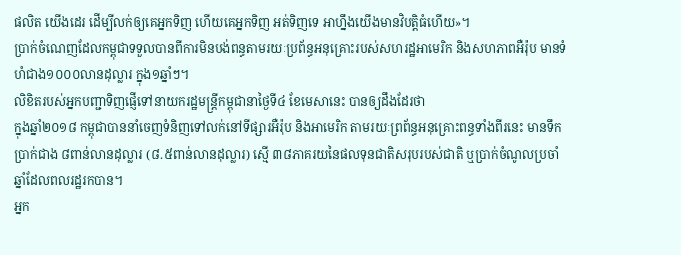ផលិត យើងដេរ ដើម្បីលក់ឲ្យគេអ្នកទិញ ហើយគេអ្នកទិញ អត់ទិញទេ អាហ្នឹងយើងមានវិបត្តិធំហើយ»។
ប្រាក់ចំណេញដែលកម្ពុជាទទួលបានពីការមិនបង់ពន្ធតាមរយៈប្រព័ន្ធអនុគ្រោះរបស់សហរដ្ឋអាមេរិក និងសហភាពអឺរ៉ុប មានទំហំជាង១០០០លានដុល្លារ ក្នុង១ឆ្នាំៗ។
លិខិតរបស់អ្នកបញ្ជាទិញផ្ញើទៅនាយករដ្ឋមន្ត្រីកម្ពុជានាថ្ងៃទី៤ ខែមេសានេះ បានឲ្យដឹងដែរថា
ក្នុងឆ្នាំ២០១៨ កម្ពុជាបាននាំចេញទំនិញទៅលក់នៅទីផ្សារអឺរ៉ុប និងអាមេរិក តាមរយៈព្រព័ន្ធអនុគ្រោះពន្ធទាំងពីរនេះ មានទឹកប្រាក់ជាង ៨ពាន់លានដុល្លារ (៨.៥ពាន់លានដុល្លារ) ស្មើ ៣៨ភាគរយនៃផលទុនជាតិសរុបរបស់ជាតិ ឬប្រាក់ចំណូលប្រចាំឆ្នាំដែលពលរដ្ឋរកបាន។
អ្នក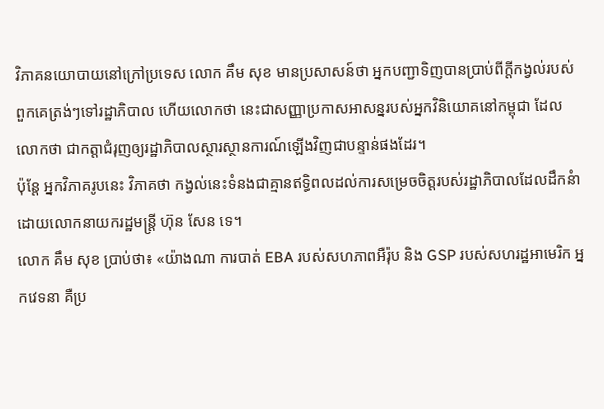វិភាគនយោបាយនៅក្រៅប្រទេស លោក គឹម សុខ មានប្រសាសន៍ថា អ្នកបញ្ជាទិញបានប្រាប់ពីក្តីកង្វល់របស់ពួកគេត្រង់ៗទៅរដ្ឋាភិបាល ហើយលោកថា នេះជាសញ្ញាប្រកាសអាសន្នរបស់អ្នកវិនិយោគនៅកម្ពុជា ដែលលោកថា ជាកត្តាជំរុញឲ្យរដ្ឋាភិបាលស្ថារស្ថានការណ៍ឡើងវិញជាបន្ទាន់ផងដែរ។
ប៉ុន្តែ អ្នកវិភាគរូបនេះ វិភាគថា កង្វល់នេះទំនងជាគ្មានឥទ្ធិពលដល់ការសម្រេចចិត្តរបស់រដ្ឋាភិបាលដែលដឹកនំាដោយលោកនាយករដ្ឋមន្ត្រី ហ៊ុន សែន ទេ។
លោក គឹម សុខ ប្រាប់ថា៖ «យ៉ាងណា ការបាត់ EBA របស់សហភាពអឺរ៉ុប និង GSP របស់សហរដ្ឋអាមេរិក អ្នកវេទនា គឺប្រ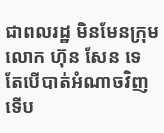ជាពលរដ្ឋ មិនមែនក្រុមលោក ហ៊ុន សែន ទេ តែបើបាត់អំណាចវិញ ទើប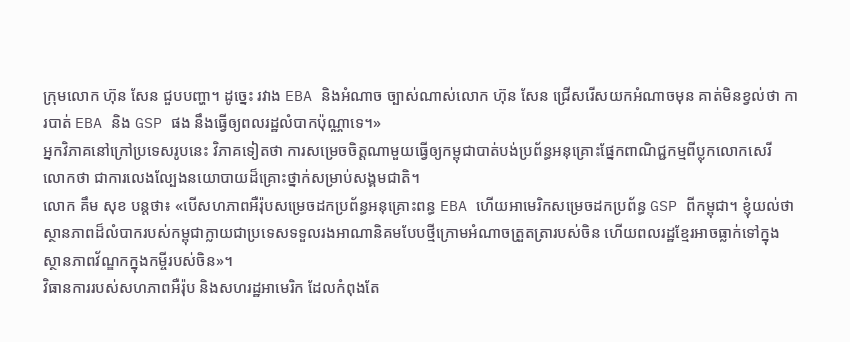ក្រុមលោក ហ៊ុន សែន ជួបបញ្ហា។ ដូច្នេះ រវាង EBA និងអំណាច ច្បាស់ណាស់លោក ហ៊ុន សែន ជ្រើសរើសយកអំណាចមុន គាត់មិនខ្វល់ថា ការបាត់ EBA និង GSP ផង នឹងធ្វើឲ្យពលរដ្ឋលំបាកប៉ុណ្ណាទេ។»
អ្នកវិភាគនៅក្រៅប្រទេសរូបនេះ វិភាគទៀតថា ការសម្រេចចិត្តណាមួយធ្វើឲ្យកម្ពុជាបាត់បង់ប្រព័ន្ធអនុគ្រោះផ្នែកពាណិជ្ជកម្មពីប្លុកលោកសេរី លោកថា ជាការលេងល្បែងនយោបាយដ៏គ្រោះថ្នាក់សម្រាប់សង្គមជាតិ។
លោក គឹម សុខ បន្តថា៖ «បើសហភាពអឺរ៉ុបសម្រេចដកប្រព័ន្ធអនុគ្រោះពន្ធ EBA ហើយអាមេរិកសម្រេចដកប្រព័ន្ធ GSP ពីកម្ពុជា។ ខ្ញុំយល់ថា ស្ថានភាពដ៏លំបាករបស់កម្ពុជាក្លាយជាប្រទេសទទួលរងអាណានិគមបែបថ្មីក្រោមអំណាចត្រួតត្រារបស់ចិន ហើយពលរដ្ឋខ្មែរអាចធ្លាក់ទៅក្នុងស្ថានភាពវ័ណ្ឌកក្នុងកម្ចីរបស់ចិន»។
វិធានការរបស់សហភាពអឺរ៉ុប និងសហរដ្ឋអាមេរិក ដែលកំពុងតែ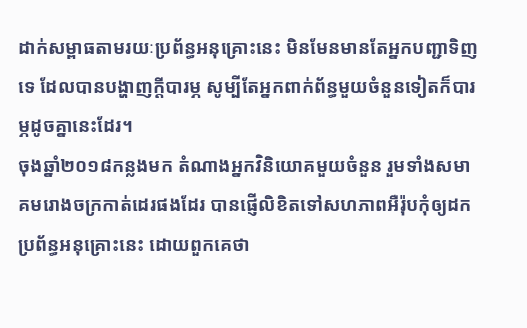ដាក់សម្ពាធតាមរយៈប្រព័ន្ធអនុគ្រោះនេះ មិនមែនមានតែអ្នកបញ្ជាទិញទេ ដែលបានបង្ហាញក្តីបារម្ភ សូម្បីតែអ្នកពាក់ព័ន្ធមួយចំនួនទៀតក៏បារម្ភដូចគ្នានេះដែរ។
ចុងឆ្នាំ២០១៨កន្លងមក តំណាងអ្នកវិនិយោគមួយចំនួន រួមទាំងសមាគមរោងចក្រកាត់ដេរផងដែរ បានផ្ញើលិខិតទៅសហភាពអឺរ៉ុបកុំឲ្យដកប្រព័ន្ធអនុគ្រោះនេះ ដោយពួកគេថា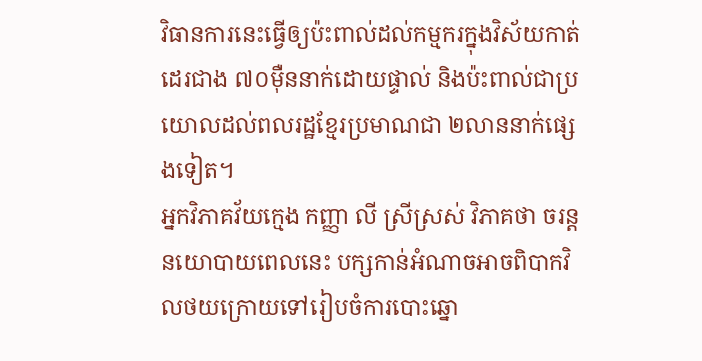វិធានការនេះធ្វើឲ្យប៉ះពាល់ដល់កម្មករក្នុងវិស័យកាត់ដេរជាង ៧០ម៉ឺននាក់ដោយផ្ទាល់ និងប៉ះពាល់ជាប្រយោលដល់ពលរដ្ឋខ្មែរប្រមាណជា ២លាននាក់ផ្សេងទៀត។
អ្នកវិភាគវ័យក្មេង កញ្ញា លី ស្រីស្រស់ វិភាគថា ចរន្តនយោបាយពេលនេះ បក្សកាន់អំណាចអាចពិបាកវិលថយក្រោយទៅរៀបចំការបោះឆ្នោ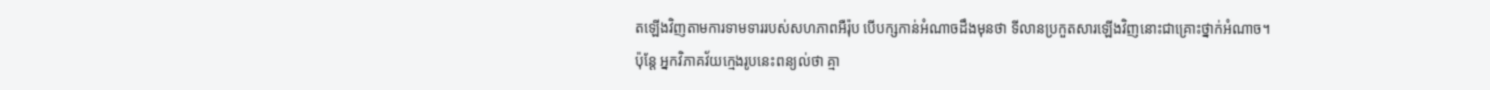តឡើងវិញតាមការទាមទាររបស់សហភាពអឺរ៉ុប បើបក្សកាន់អំណាចដឹងមុនថា ទីលានប្រកួតសារឡើងវិញនោះជាគ្រោះថ្នាក់អំណាច។
ប៉ុន្តែ អ្នកវិភាគវ័យក្មេងរូបនេះពន្យល់ថា គ្មា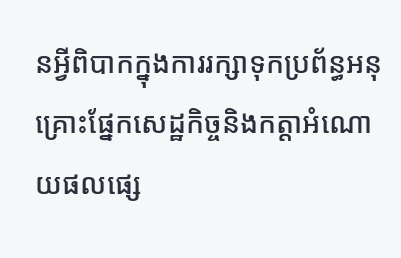នអ្វីពិបាកក្នុងការរក្សាទុកប្រព័ន្ធអនុគ្រោះផ្នែកសេដ្ឋកិច្ចនិងកត្តាអំណោយផលផ្សេ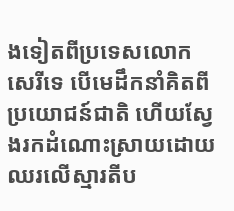ងទៀតពីប្រទេសលោកសេរីទេ បើមេដឹកនាំគិតពីប្រយោជន៍ជាតិ ហើយស្វែងរកដំណោះស្រាយដោយឈរលើស្មារតីប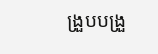ង្រួបបង្រួ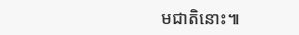មជាតិនោះ៕